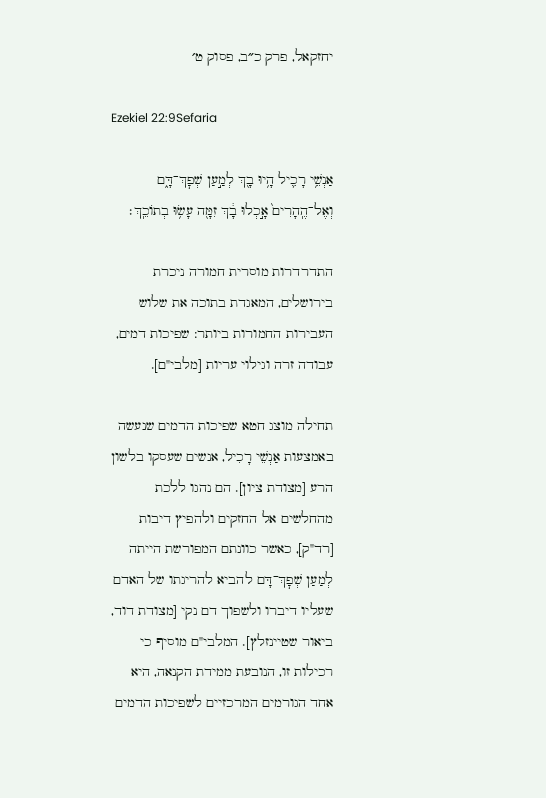יחזקאל, פרק כ״ב, פסוק ט׳

Ezekiel 22:9Sefaria

אַנְשֵׁ֥י רָכִ֛יל הָ֥יוּ בָ֖ךְ לְמַ֣עַן שְׁפׇךְ־דָּ֑ם וְאֶל־הֶֽהָרִים֙ אָ֣כְלוּ בָ֔ךְ זִמָּ֖ה עָשׂ֥וּ בְתוֹכֵֽךְ׃

התדרדרות מוסרית חמורה ניכרת בירושלים, המאגדת בתוכה את שלוש העבירות החמורות ביותר: שפיכות דמים, עבודה זרה וגילוי עריות [מלבי"ם].

תחילה מוצג חטא שפיכות הדמים שנעשה באמצעות אַנְשֵׁי רָכִיל, אנשים שעסקו בלשון הרע [מצודת ציון]. הם נהגו ללכת מהחלשים אל החזקים ולהפיץ דיבות [רד"ק], כאשר כוונתם המפורשת הייתה לְמַעַן שְׁפׇךְ־דָּם להביא להריגתו של האדם שעליו דיברו ולשפוך דם נקי [מצודת דוד, ביאור שטיינזלץ]. המלבי"ם מוסיף כי רכילות זו, הנובעת ממידת הקנאה, היא אחד הגורמים המרכזיים לשפיכות הדמים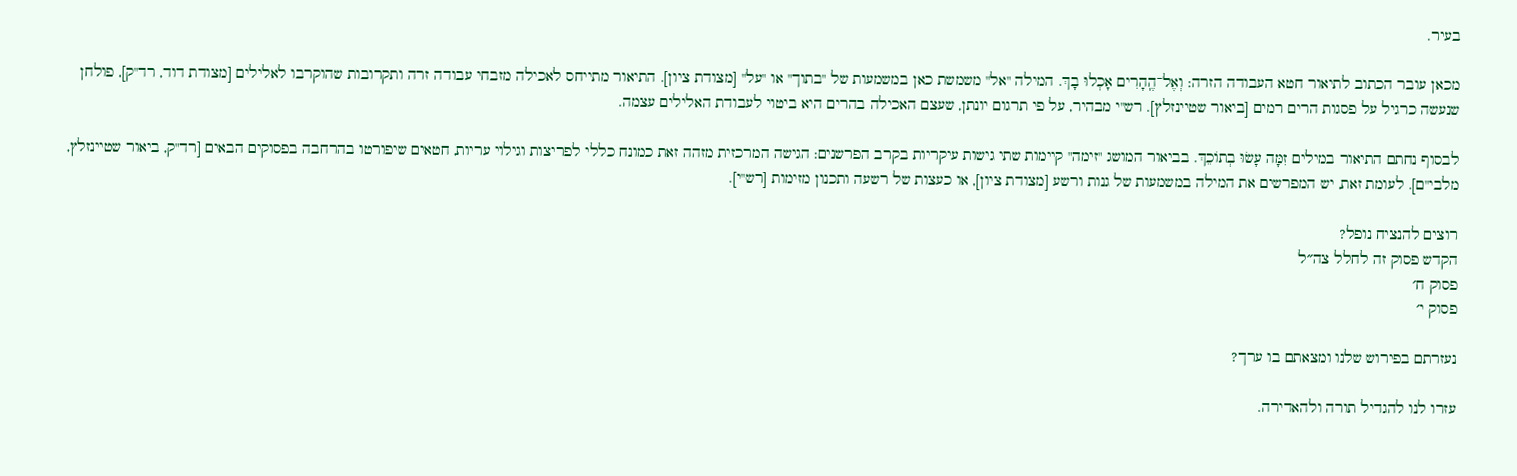בעיר.

מכאן עובר הכתוב לתיאור חטא העבודה הזרה: וְאֶל־הֶֽהָרִים אָכְלוּ בָךְ. המילה "אל" משמשת כאן במשמעות של "בתוך" או "על" [מצודת ציון]. התיאור מתייחס לאכילה מזבחי עבודה זרה ותקרובות שהוקרבו לאלילים [מצודת דוד, רד"ק], פולחן שנעשה כרגיל על פסגות הרים רמים [ביאור שטיינזלץ]. רש"י מבהיר, על פי תרגום יונתן, שעצם האכילה בהרים היא ביטוי לעבודת האלילים עצמה.

לבסוף נחתם התיאור במילים זִמָּה עָשׂוּ בְתוֹכֵךְ. בביאור המושג "זימה" קיימות שתי גישות עיקריות בקרב הפרשנים: הגישה המרכזית מזהה זאת כמונח כללי לפריצות וגילוי עריות, חטאים שיפורטו בהרחבה בפסוקים הבאים [רד"ק, ביאור שטיינזלץ, מלבי"ם]. לעומת זאת, יש המפרשים את המילה במשמעות של גנות ורשע [מצודת ציון], או כעצות של רשעה ותכנון מזימות [רש"י].

רוצים להנציח נופל?
הקדש פסוק זה לחלל צה״ל
פסוק ח׳
פסוק י׳

נעזרתם בפירוש שלנו ומצאתם בו ערך?

עזרו לנו להגדיל תורה ולהאדירה.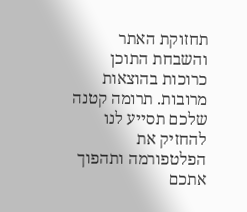תחזוקת האתר והשבחת התוכן כרוכות בהוצאות מרובות. תרומה קטנה שלכם תסייע לנו להחזיק את הפלטפורמה ותהפוך אתכם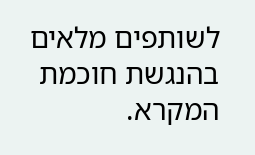לשותפים מלאים בהנגשת חוכמת המקרא.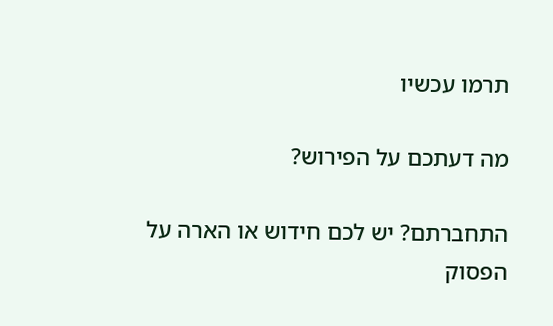תרמו עכשיו

מה דעתכם על הפירוש?

התחברתם? יש לכם חידוש או הארה על הפסוק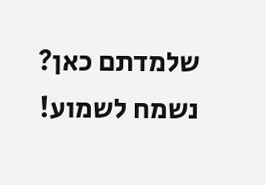שלמדתם כאן? נשמח לשמוע!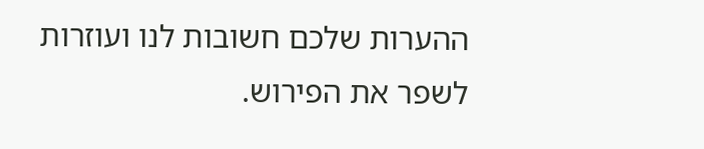ההערות שלכם חשובות לנו ועוזרות לשפר את הפירוש.